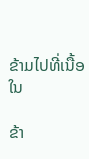ຂ້າມໄປທີ່ເນື້ອໃນ

ຂ້າ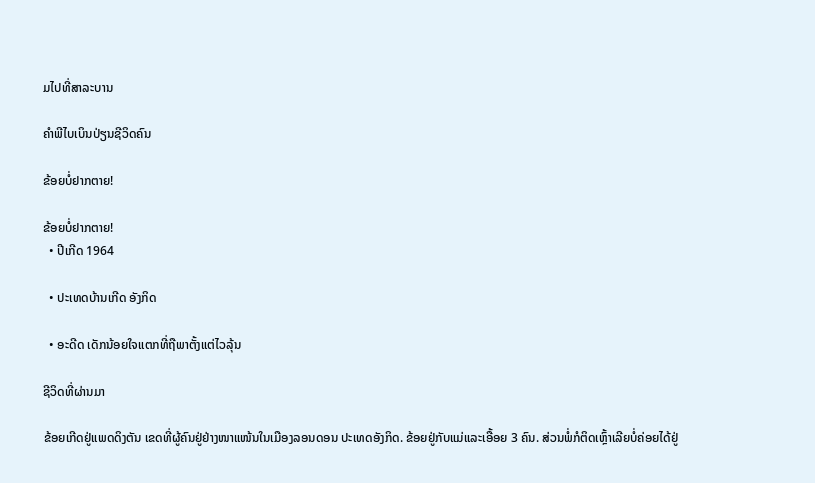ມໄປທີ່ສາລະບານ

ຄຳພີໄບເບິນປ່ຽນຊີວິດຄົນ

ຂ້ອຍບໍ່ຢາກຕາຍ!

ຂ້ອຍບໍ່ຢາກຕາຍ!
  • ປີເກີດ 1964

  • ປະເທດບ້ານເກີດ ອັງກິດ

  • ອະດີດ ເດັກນ້ອຍໃຈແຕກທີ່ຖືພາຕັ້ງແຕ່ໄວລຸ້ນ

ຊີວິດທີ່ຜ່ານມາ

ຂ້ອຍເກີດຢູ່ແພດດິງຕັນ ເຂດທີ່ຜູ້ຄົນຢູ່ຢ່າງໜາແໜ້ນໃນເມືອງລອນດອນ ປະເທດອັງກິດ. ຂ້ອຍຢູ່ກັບແມ່ແລະເອື້ອຍ 3 ຄົນ. ສ່ວນພໍ່ກໍຕິດເຫຼົ້າເລີຍບໍ່ຄ່ອຍໄດ້ຢູ່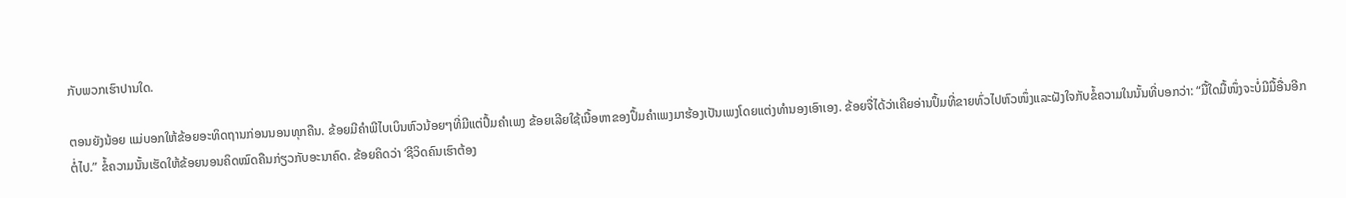ກັບພວກເຮົາປານໃດ.

ຕອນຍັງນ້ອຍ ແມ່ບອກໃຫ້ຂ້ອຍອະທິດຖານກ່ອນນອນທຸກຄືນ. ຂ້ອຍມີຄຳພີໄບເບິນຫົວນ້ອຍໆທີ່ມີແຕ່ປຶ້ມຄຳເພງ ຂ້ອຍເລີຍໃຊ້ເນື້ອຫາຂອງປຶ້ມຄຳເພງມາຮ້ອງເປັນເພງໂດຍແຕ່ງທຳນອງເອົາເອງ. ຂ້ອຍຈື່ໄດ້ວ່າເຄີຍອ່ານປຶ້ມທີ່ຂາຍທົ່ວໄປຫົວໜຶ່ງແລະຝັງໃຈກັບຂໍ້ຄວາມໃນນັ້ນທີ່ບອກວ່າ: “ມື້ໃດມື້ໜຶ່ງຈະບໍ່ມີມື້ອື່ນອີກຕໍ່ໄປ.” ຂໍ້ຄວາມນັ້ນເຮັດໃຫ້ຂ້ອຍນອນຄິດໝົດຄືນກ່ຽວກັບອະນາຄົດ. ຂ້ອຍຄິດວ່າ ‘ຊີວິດຄົນເຮົາຕ້ອງ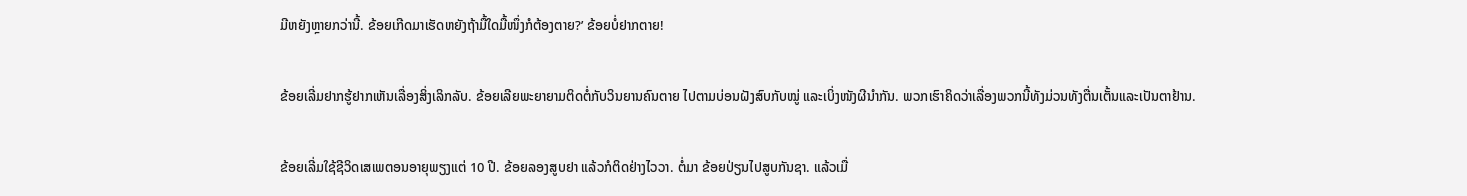ມີຫຍັງຫຼາຍກວ່ານີ້. ຂ້ອຍເກີດມາເຮັດຫຍັງຖ້າມື້ໃດມື້ໜຶ່ງກໍຕ້ອງຕາຍ?’ ຂ້ອຍບໍ່ຢາກຕາຍ!

ຂ້ອຍເລີ່ມຢາກຮູ້ຢາກເຫັນເລື່ອງສິ່ງເລິກລັບ. ຂ້ອຍເລີຍພະຍາຍາມຕິດຕໍ່ກັບວິນຍານຄົນຕາຍ ໄປຕາມບ່ອນຝັງສົບກັບໝູ່ ແລະເບິ່ງໜັງຜີນຳກັນ. ພວກເຮົາຄິດວ່າເລື່ອງພວກນີ້ທັງມ່ວນທັງຕື່ນເຕັ້ນແລະເປັນຕາຢ້ານ.

ຂ້ອຍເລີ່ມໃຊ້ຊີວິດເສເພຕອນອາຍຸພຽງແຕ່ 10 ປີ. ຂ້ອຍລອງສູບຢາ ແລ້ວກໍຕິດຢ່າງໄວວາ. ຕໍ່ມາ ຂ້ອຍປ່ຽນໄປສູບກັນຊາ. ແລ້ວເມື່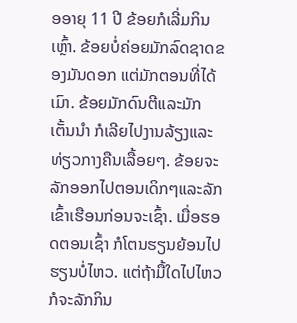ອອາຍຸ 11 ປີ ຂ້ອຍກໍເລີ່ມກິນເຫຼົ້າ. ຂ້ອຍບໍ່ຄ່ອຍມັກລົດຊາດຂອງມັນດອກ ແຕ່ມັກຕອນທີ່ໄດ້ເມົາ. ຂ້ອຍມັກດົນຕີແລະມັກເຕັ້ນນຳ ກໍເລີຍໄປງານລ້ຽງແລະທ່ຽວກາງຄືນເລື້ອຍໆ. ຂ້ອຍຈະລັກອອກໄປຕອນເດິກໆແລະລັກເຂົ້າເຮືອນກ່ອນຈະເຊົ້າ. ເມື່ອຮອດຕອນເຊົ້າ ກໍໂຕນຮຽນຍ້ອນໄປຮຽນບໍ່ໄຫວ. ແຕ່ຖ້າມື້ໃດໄປໄຫວ ກໍຈະລັກກິນ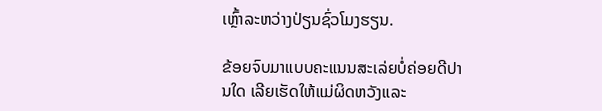ເຫຼົ້າລະຫວ່າງປ່ຽນຊົ່ວໂມງຮຽນ.

ຂ້ອຍຈົບມາແບບຄະແນນສະເລ່ຍບໍ່ຄ່ອຍດີປານໃດ ເລີຍເຮັດໃຫ້ແມ່ຜິດຫວັງແລະ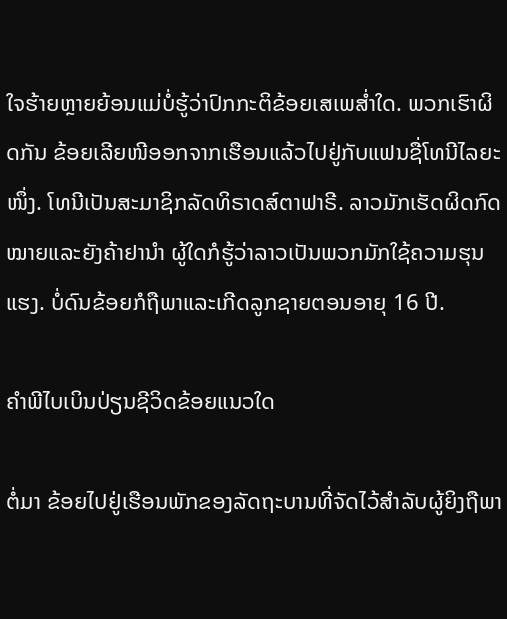ໃຈຮ້າຍຫຼາຍຍ້ອນແມ່ບໍ່ຮູ້ວ່າປົກກະຕິຂ້ອຍເສເພສ່ຳໃດ. ພວກເຮົາຜິດກັນ ຂ້ອຍເລີຍໜີອອກຈາກເຮືອນແລ້ວໄປຢູ່ກັບແຟນຊື່ໂທນີໄລຍະໜຶ່ງ. ໂທນີເປັນສະມາຊິກລັດທິຣາດສ໌ຕາຟາຣີ. ລາວມັກເຮັດຜິດກົດໝາຍແລະຍັງຄ້າຢານຳ ຜູ້ໃດກໍຮູ້ວ່າລາວເປັນພວກມັກໃຊ້ຄວາມຮຸນແຮງ. ບໍ່ດົນຂ້ອຍກໍຖືພາແລະເກີດລູກຊາຍຕອນອາຍຸ 16 ປີ.

ຄຳພີໄບເບິນປ່ຽນຊີວິດຂ້ອຍແນວໃດ

ຕໍ່ມາ ຂ້ອຍໄປຢູ່ເຮືອນພັກຂອງລັດຖະບານທີ່ຈັດໄວ້ສຳລັບຜູ້ຍິງຖືພາ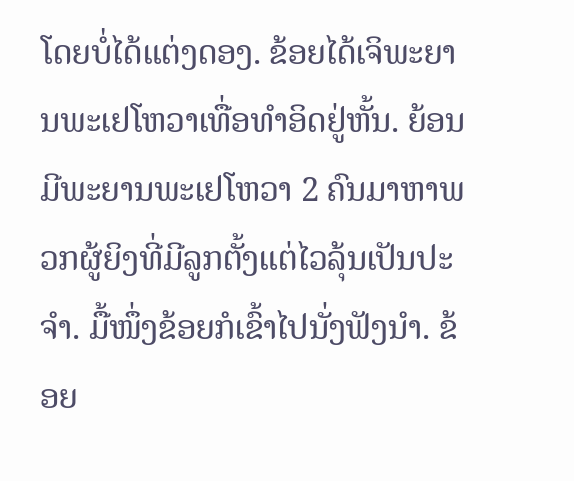ໂດຍບໍ່ໄດ້ແຕ່ງດອງ. ຂ້ອຍໄດ້ເຈິພະຍານພະເຢໂຫວາເທື່ອທຳອິດຢູ່ຫັ້ນ. ຍ້ອນມີພະຍານພະເຢໂຫວາ 2 ຄົນມາຫາພວກຜູ້ຍິງທີ່ມີລູກຕັ້ງແຕ່ໄວລຸ້ນເປັນປະຈຳ. ມື້ໜຶ່ງຂ້ອຍກໍເຂົ້າໄປນັ່ງຟັງນຳ. ຂ້ອຍ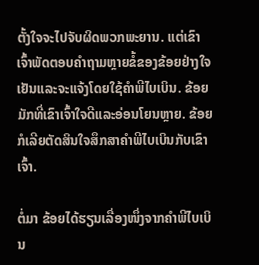ຕັ້ງໃຈຈະໄປຈັບຜິດພວກພະຍານ. ແຕ່ເຂົາເຈົ້າພັດຕອບຄຳຖາມຫຼາຍຂໍ້ຂອງຂ້ອຍຢ່າງໃຈເຢັນແລະຈະແຈ້ງໂດຍໃຊ້ຄຳພີໄບເບິນ. ຂ້ອຍມັກທີ່ເຂົາເຈົ້າໃຈດີແລະອ່ອນໂຍນຫຼາຍ. ຂ້ອຍກໍເລີຍຕັດສິນໃຈສຶກສາຄຳພີໄບເບິນກັບເຂົາເຈົ້າ.

ຕໍ່ມາ ຂ້ອຍໄດ້ຮຽນເລື່ອງໜຶ່ງຈາກຄຳພີໄບເບິນ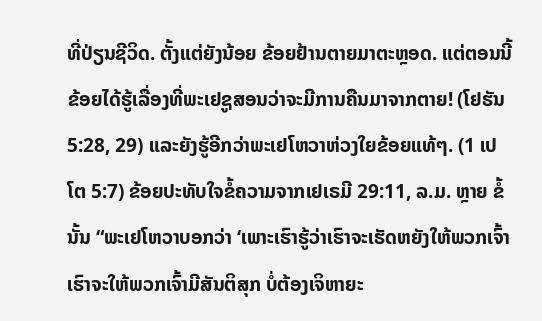ທີ່ປ່ຽນຊີວິດ. ຕັ້ງແຕ່ຍັງນ້ອຍ ຂ້ອຍຢ້ານຕາຍມາຕະຫຼອດ. ແຕ່ຕອນນີ້ຂ້ອຍໄດ້ຮູ້ເລື່ອງທີ່ພະເຢຊູສອນວ່າຈະມີການຄືນມາຈາກຕາຍ! (ໂຢຮັນ 5:28, 29) ແລະຍັງຮູ້ອີກວ່າພະເຢໂຫວາຫ່ວງໃຍຂ້ອຍແທ້ໆ. (1 ເປໂຕ 5:7) ຂ້ອຍປະທັບໃຈຂໍ້ຄວາມຈາກເຢເຣມີ 29:11, ລ.ມ. ຫຼາຍ ຂໍ້ນັ້ນ “ພະເຢໂຫວາບອກວ່າ ‘ເພາະເຮົາຮູ້ວ່າເຮົາຈະເຮັດຫຍັງໃຫ້ພວກເຈົ້າ ເຮົາຈະໃຫ້ພວກເຈົ້າມີສັນຕິສຸກ ບໍ່ຕ້ອງເຈິຫາຍະ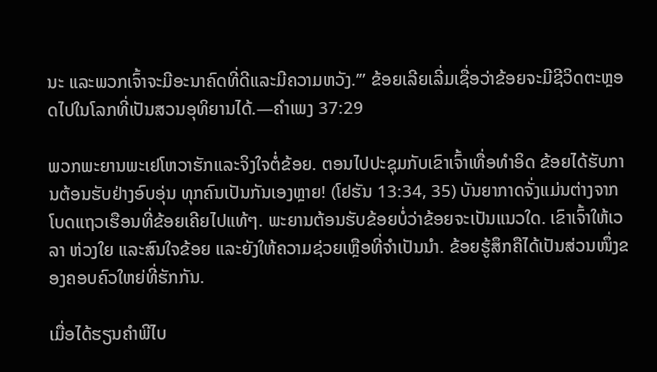ນະ ແລະພວກເຈົ້າຈະມີອະນາຄົດທີ່ດີແລະມີຄວາມຫວັງ.’” ຂ້ອຍເລີຍເລີ່ມເຊື່ອວ່າຂ້ອຍຈະມີຊີວິດຕະຫຼອດໄປໃນໂລກທີ່ເປັນສວນອຸທິຍານໄດ້.—ຄຳເພງ 37:29

ພວກພະຍານພະເຢໂຫວາຮັກແລະຈິງໃຈຕໍ່ຂ້ອຍ. ຕອນໄປປະຊຸມກັບເຂົາເຈົ້າເທື່ອທຳອິດ ຂ້ອຍໄດ້ຮັບການຕ້ອນຮັບຢ່າງອົບອຸ່ນ ທຸກຄົນເປັນກັນເອງຫຼາຍ! (ໂຢຮັນ 13:34, 35) ບັນຍາກາດຈັ່ງແມ່ນຕ່າງຈາກໂບດແຖວເຮືອນທີ່ຂ້ອຍເຄີຍໄປແທ້ໆ. ພະຍານຕ້ອນຮັບຂ້ອຍບໍ່ວ່າຂ້ອຍຈະເປັນແນວໃດ. ເຂົາເຈົ້າໃຫ້ເວລາ ຫ່ວງໃຍ ແລະສົນໃຈຂ້ອຍ ແລະຍັງໃຫ້ຄວາມຊ່ວຍເຫຼືອທີ່ຈຳເປັນນຳ. ຂ້ອຍຮູ້ສຶກຄືໄດ້ເປັນສ່ວນໜຶ່ງຂອງຄອບຄົວໃຫຍ່ທີ່ຮັກກັນ.

ເມື່ອໄດ້ຮຽນຄຳພີໄບ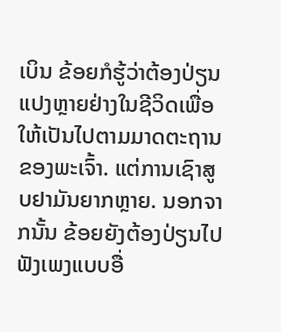ເບິນ ຂ້ອຍກໍຮູ້ວ່າຕ້ອງປ່ຽນແປງຫຼາຍຢ່າງໃນຊີວິດເພື່ອໃຫ້ເປັນໄປຕາມມາດຕະຖານຂອງພະເຈົ້າ. ແຕ່ການເຊົາສູບຢາມັນຍາກຫຼາຍ. ນອກຈາກນັ້ນ ຂ້ອຍຍັງຕ້ອງປ່ຽນໄປຟັງເພງແບບອື່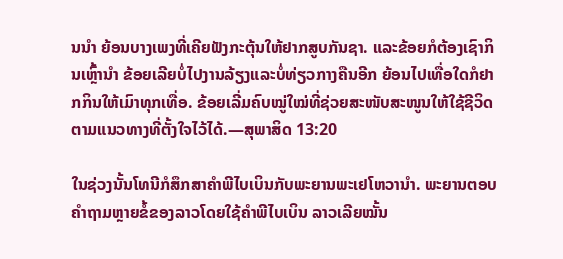ນນຳ ຍ້ອນບາງເພງທີ່ເຄີຍຟັງກະຕຸ້ນໃຫ້ຢາກສູບກັນຊາ. ແລະຂ້ອຍກໍຕ້ອງເຊົາກິນເຫຼົ້ານຳ ຂ້ອຍເລີຍບໍ່ໄປງານລ້ຽງແລະບໍ່ທ່ຽວກາງຄືນອີກ ຍ້ອນໄປເທື່ອໃດກໍຢາກກິນໃຫ້ເມົາທຸກເທື່ອ. ຂ້ອຍເລີ່ມຄົບໝູ່ໃໝ່ທີ່ຊ່ວຍສະໜັບສະໜູນໃຫ້ໃຊ້ຊີວິດຕາມແນວທາງທີ່ຕັ້ງໃຈໄວ້ໄດ້.—ສຸພາສິດ 13:20

ໃນຊ່ວງນັ້ນໂທນີກໍສຶກສາຄຳພີໄບເບິນກັບພະຍານພະເຢໂຫວານຳ. ພະຍານຕອບຄຳຖາມຫຼາຍຂໍ້ຂອງລາວໂດຍໃຊ້ຄຳພີໄບເບິນ ລາວເລີຍໝັ້ນ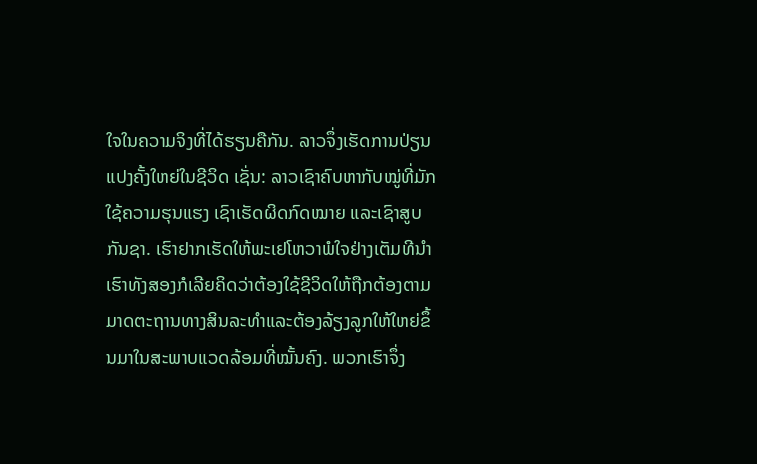ໃຈໃນຄວາມຈິງທີ່ໄດ້ຮຽນຄືກັນ. ລາວຈຶ່ງເຮັດການປ່ຽນແປງຄັ້ງໃຫຍ່ໃນຊີວິດ ເຊັ່ນ: ລາວເຊົາຄົບຫາກັບໝູ່ທີ່ມັກໃຊ້ຄວາມຮຸນແຮງ ເຊົາເຮັດຜິດກົດໝາຍ ແລະເຊົາສູບກັນຊາ. ເຮົາຢາກເຮັດໃຫ້ພະເຢໂຫວາພໍໃຈຢ່າງເຕັມທີນຳ ເຮົາທັງສອງກໍເລີຍຄິດວ່າຕ້ອງໃຊ້ຊີວິດໃຫ້ຖືກຕ້ອງຕາມມາດຕະຖານທາງສິນລະທຳແລະຕ້ອງລ້ຽງລູກໃຫ້ໃຫຍ່ຂຶ້ນມາໃນສະພາບແວດລ້ອມທີ່ໝັ້ນຄົງ. ພວກເຮົາຈຶ່ງ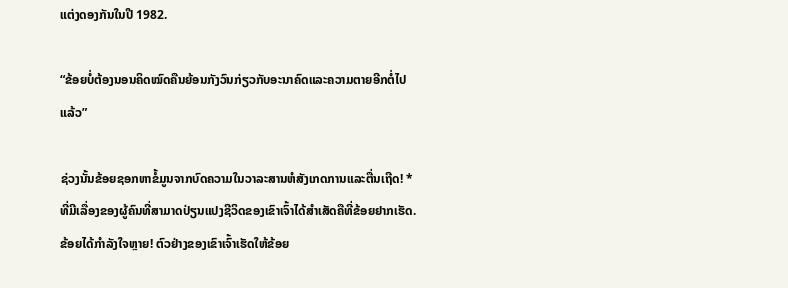ແຕ່ງດອງກັນໃນປີ 1982.

“ຂ້ອຍບໍ່ຕ້ອງນອນຄິດໝົດຄືນຍ້ອນກັງວົນກ່ຽວກັບອະນາຄົດແລະຄວາມຕາຍອີກຕໍ່ໄປແລ້ວ”

ຊ່ວງນັ້ນຂ້ອຍຊອກຫາຂໍ້ມູນຈາກບົດຄວາມໃນວາລະສານຫໍສັງເກດການແລະຕື່ນເຖີດ! * ທີ່ມີເລື່ອງຂອງຜູ້ຄົນທີ່ສາມາດປ່ຽນແປງຊີວິດຂອງເຂົາເຈົ້າໄດ້ສຳເສັດຄືທີ່ຂ້ອຍຢາກເຮັດ. ຂ້ອຍໄດ້ກຳລັງໃຈຫຼາຍ! ຕົວຢ່າງຂອງເຂົາເຈົ້າເຮັດໃຫ້ຂ້ອຍ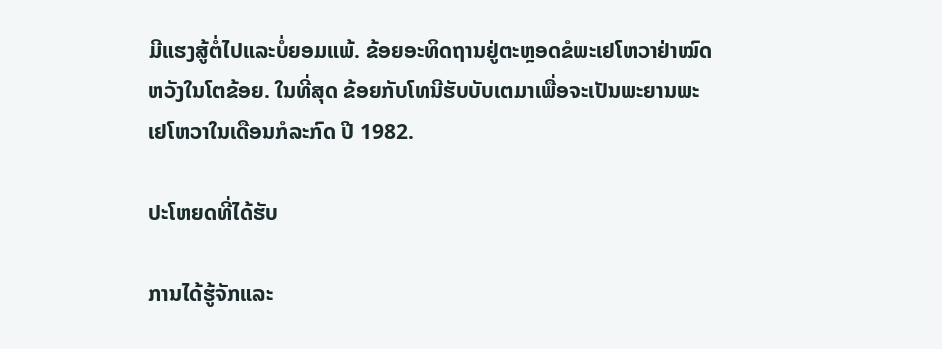ມີແຮງສູ້ຕໍ່ໄປແລະບໍ່ຍອມແພ້. ຂ້ອຍອະທິດຖານຢູ່ຕະຫຼອດຂໍພະເຢໂຫວາຢ່າໝົດຫວັງໃນໂຕຂ້ອຍ. ໃນທີ່ສຸດ ຂ້ອຍກັບໂທນີຮັບບັບເຕມາເພື່ອຈະເປັນພະຍານພະເຢໂຫວາໃນເດືອນກໍລະກົດ ປີ 1982.

ປະໂຫຍດທີ່ໄດ້ຮັບ

ການໄດ້ຮູ້ຈັກແລະ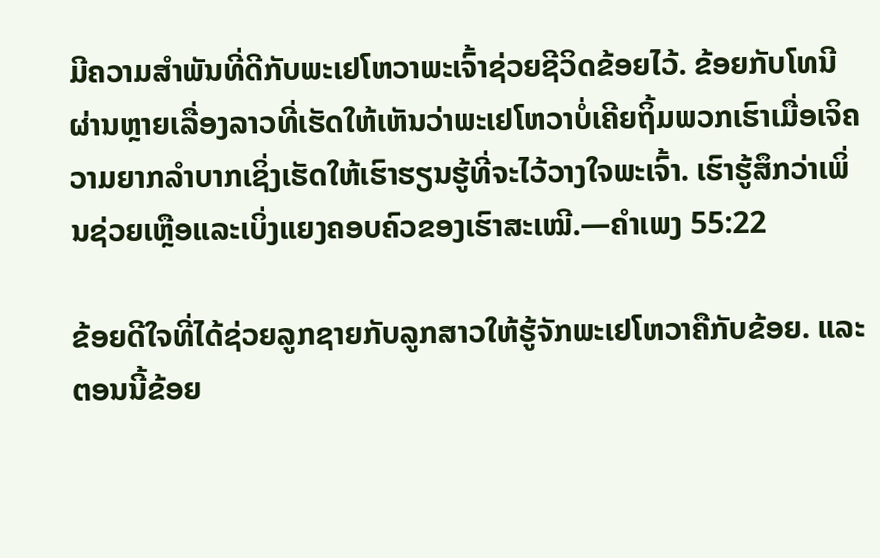ມີຄວາມສຳພັນທີ່ດີກັບພະເຢໂຫວາພະເຈົ້າຊ່ວຍຊີວິດຂ້ອຍໄວ້. ຂ້ອຍກັບໂທນີຜ່ານຫຼາຍເລື່ອງລາວທີ່ເຮັດໃຫ້ເຫັນວ່າພະເຢໂຫວາບໍ່ເຄີຍຖິ້ມພວກເຮົາເມື່ອເຈິຄວາມຍາກລຳບາກເຊິ່ງເຮັດໃຫ້ເຮົາຮຽນຮູ້ທີ່ຈະໄວ້ວາງໃຈພະເຈົ້າ. ເຮົາຮູ້ສຶກວ່າເພິ່ນຊ່ວຍເຫຼືອແລະເບິ່ງແຍງຄອບຄົວຂອງເຮົາສະເໝີ.—ຄຳເພງ 55:22

ຂ້ອຍດີໃຈທີ່ໄດ້ຊ່ວຍລູກຊາຍກັບລູກສາວໃຫ້ຮູ້ຈັກພະເຢໂຫວາຄືກັບຂ້ອຍ. ແລະຕອນນີ້ຂ້ອຍ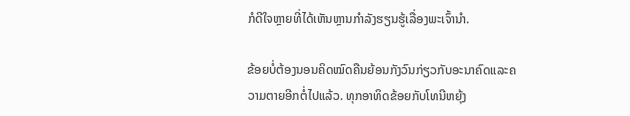ກໍດີໃຈຫຼາຍທີ່ໄດ້ເຫັນຫຼານກຳລັງຮຽນຮູ້ເລື່ອງພະເຈົ້ານຳ.

ຂ້ອຍບໍ່ຕ້ອງນອນຄິດໝົດຄືນຍ້ອນກັງວົນກ່ຽວກັບອະນາຄົດແລະຄວາມຕາຍອີກຕໍ່ໄປແລ້ວ. ທຸກອາທິດຂ້ອຍກັບໂທນີຫຍຸ້ງ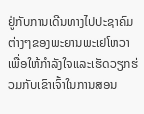ຢູ່ກັບການເດີນທາງໄປປະຊາຄົມຕ່າງໆຂອງພະຍານພະເຢໂຫວາ ເພື່ອໃຫ້ກຳລັງໃຈແລະເຮັດວຽກຮ່ວມກັບເຂົາເຈົ້າໃນການສອນ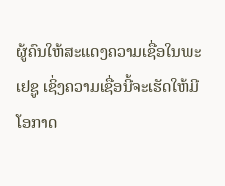ຜູ້ຄົນໃຫ້ສະແດງຄວາມເຊື່ອໃນພະເຢຊູ ເຊິ່ງຄວາມເຊື່ອນີ້ຈະເຮັດໃຫ້ມີໂອກາດ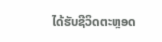ໄດ້ຮັບຊີວິດຕະຫຼອດ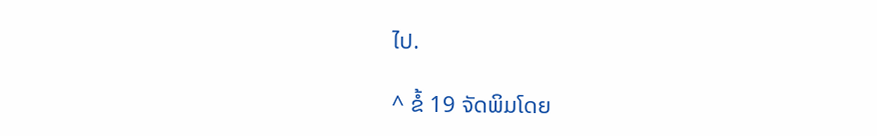ໄປ.

^ ຂໍ້ 19 ຈັດພິມໂດຍ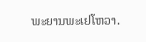ພະຍານພະເຢໂຫວາ.